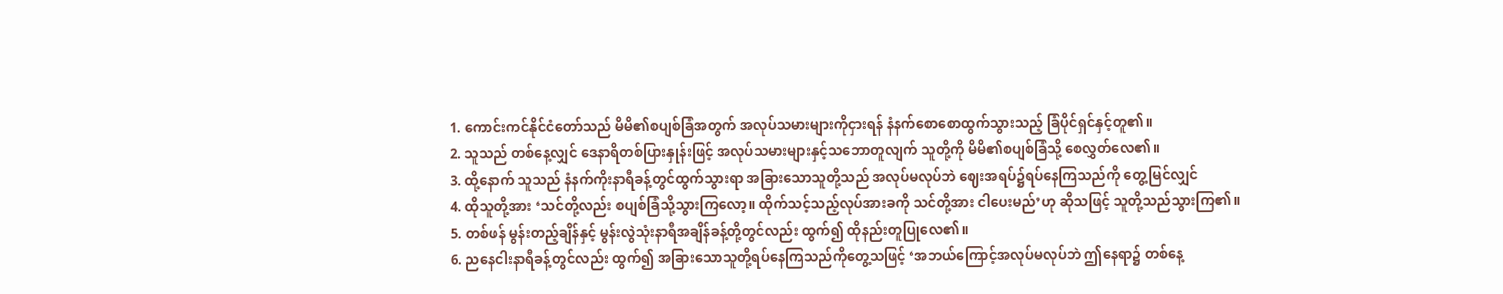1. ကောင်းကင်နိုင်ငံတော်သည် မိမိ၏စပျစ်ခြံအတွက် အလုပ်သမားများကိုငှားရန် နံနက်စောစောထွက်သွားသည့် ခြံပိုင်ရှင်နှင့်တူ၏။
2. သူသည် တစ်နေ့လျှင် ဒေနာရိတစ်ပြားနှုန်းဖြင့် အလုပ်သမားများနှင့်သဘောတူလျက် သူတို့ကို မိမိ၏စပျစ်ခြံသို့ စေလွှတ်လေ၏။
3. ထို့နောက် သူသည် နံနက်ကိုးနာရီခန့်တွင်ထွက်သွားရာ အခြားသောသူတို့သည် အလုပ်မလုပ်ဘဲ ဈေးအရပ်၌ရပ်နေကြသည်ကို တွေ့မြင်လျှင်
4. ထိုသူတို့အား ‘သင်တို့လည်း စပျစ်ခြံသို့သွားကြလော့။ ထိုက်သင့်သည့်လုပ်အားခကို သင်တို့အား ငါပေးမည်’ဟု ဆိုသဖြင့် သူတို့သည်သွားကြ၏။
5. တစ်ဖန် မွန်းတည့်ချိန်နှင့် မွန်းလွဲသုံးနာရီအချိန်ခန့်တို့တွင်လည်း ထွက်၍ ထိုနည်းတူပြုလေ၏။
6. ညနေငါးနာရီခန့်တွင်လည်း ထွက်၍ အခြားသောသူတို့ရပ်နေကြသည်ကိုတွေ့သဖြင့် ‘အဘယ်ကြောင့်အလုပ်မလုပ်ဘဲ ဤနေရာ၌ တစ်နေ့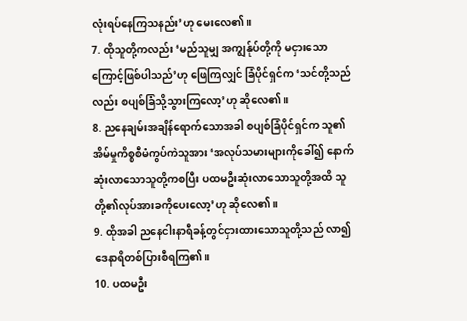လုံးရပ်နေကြသနည်း’ဟု မေးလေ၏။
7. ထိုသူတို့ကလည်း ‘မည်သူမျှ အကျွန်ုပ်တို့ကို မငှားသောကြောင့်ဖြစ်ပါသည်’ဟု ဖြေကြလျှင် ခြံပိုင်ရှင်က ‘သင်တို့သည်လည်း စပျစ်ခြံသို့သွားကြလော့’ဟု ဆိုလေ၏။
8. ညနေချမ်းအချိန်ရောက်သောအခါ စပျစ်ခြံပိုင်ရှင်က သူ၏အိမ်မှုကိစ္စစီမံကွပ်ကဲသူအား ‘အလုပ်သမားများကိုခေါ်၍ နောက်ဆုံးလာသောသူတို့ကစပြီး ပထမဦးဆုံးလာသောသူတို့အထိ သူတို့၏လုပ်အားခကိုပေးလော့’ဟု ဆိုလေ၏။
9. ထိုအခါ ညနေငါးနာရီခန့်တွင်ငှားထားသောသူတို့သည် လာ၍ ဒေနာရိတစ်ပြားစီရကြ၏။
10. ပထမဦး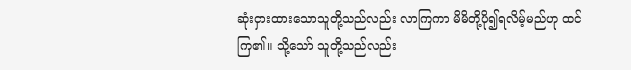ဆုံးငှားထားသောသူတို့သည်လည်း လာကြကာ မိမိတို့ပို၍ရလိမ့်မည်ဟု ထင်ကြ၏။ သို့သော် သူတို့သည်လည်း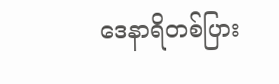ဒေနာရိတစ်ပြား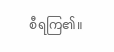စီရကြ၏။